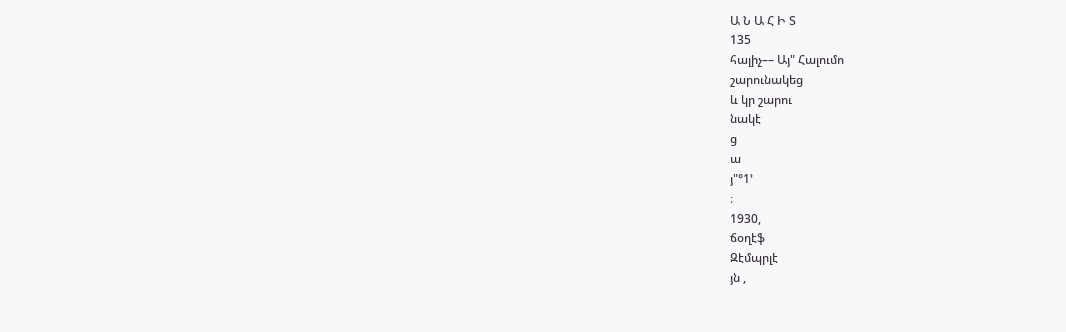Ա Ն Ա Հ Ի Տ
135
հալիչ–– Այ" Հալումո
շարունակեց
և կր շարու
նակէ
ց
ա
յ"°1՚
։
1930,
ճօղէֆ
Զէմպրլէ
յն ,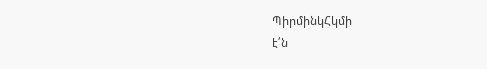ՊիրմինկՀկմի
է՛ն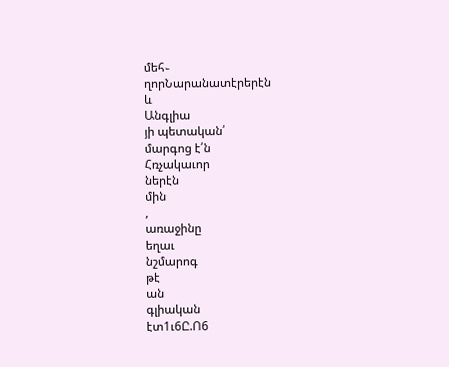մեհ֊
ղորՆարանատէրերէն
և
Անգլիա
յի պետական՛
մարգոց է՛ն
Հռչակաւոր
ներէն
մին
,
առաջինը
եղաւ
նշմարոգ
թէ
ան
գլիական
էտ1ւ6Ը.Ո6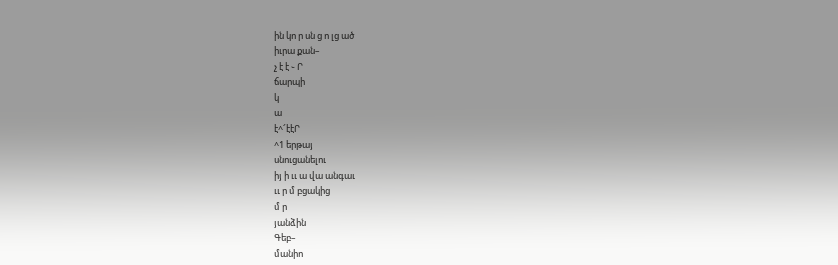ին կո ր սն ց ո լց ած
իւրա քան–
չ է է ֊ Ր
ճարպի
կ
ա
է^՜էէՐ
^1 երթայ
սնուցանելու
իյ ի ււ ա վա անգաւ
ււ ր մ բցակից
մ ր
յանձին
Գեբ–
մանիո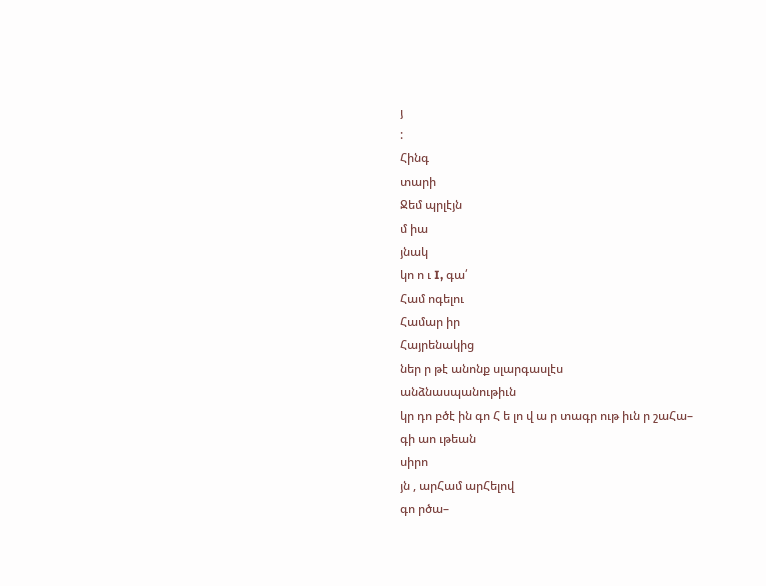յ
:
Հինգ
տարի
Ջեմ պրլէյն
մ իա
յնակ
կո ո ւ I, գա՛
Համ ոգելու
Համար իր
Հայրենակից
ներ ր թէ անոնք սլարգասլէս
անձնասպանութիւն
կր դո բծէ ին գո Հ ե լո վ ա ր տագր ութ իւն ր շաՀա–
գի աո ւթեան
սիրո
յն , արՀամ արՀելով
գո րծա–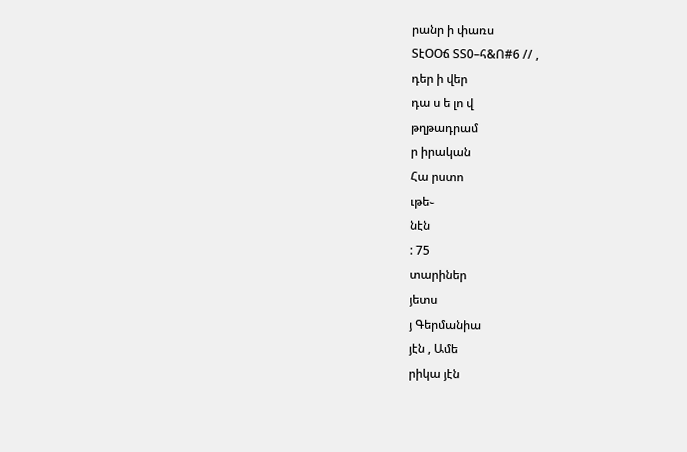րանր ի փառս
ՏէՕՕճ ՏՏ0–հ&Ո#6 // ,
դեր ի վեր
դա ս ե լո վ
թղթադրամ
ր իրական
Հա րստո
ւթե֊
նէն
: 75
տարիներ
յետս
յ Գերմանիա
յէն , Ամե
րիկա յէն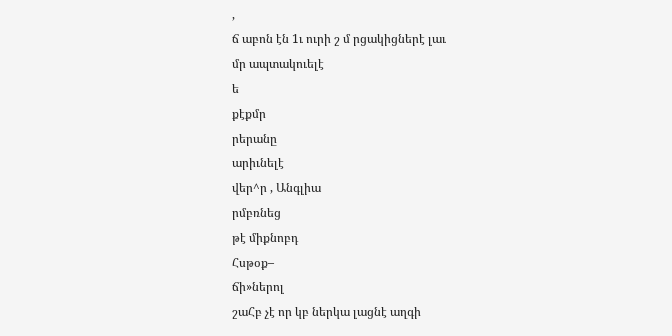,
ճ աբոն էն 1ւ ուրի շ մ րցակիցներէ լաւ
մր ապտակուելէ
ե
քէքմր
րերանը
արիւնելէ
վեր^ր , Անգլիա
րմբռնեց
թէ միքնոբդ
Հսթօք–
ճի»ներոլ
շաՀբ չէ որ կբ ներկա լացնէ աղգի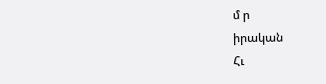մ ր
իրական
Հւ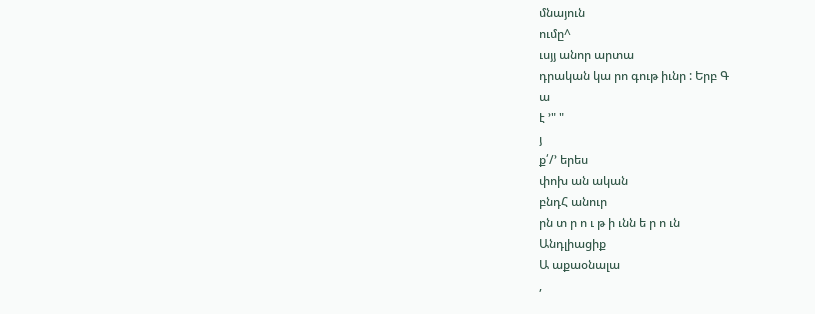մնայուն
ումը^
ւսյյ անոր արտա
դրական կա րո գութ իւնր : Երբ Գ
ա
է ՚" "
յ
ք՛/՚ երես
փոխ ան ական
բնդՀ անուր
րն տ ր ո ւ թ ի ւնն ե ր ո ւն
Անդլիացիք
Ա աքաօնալա
,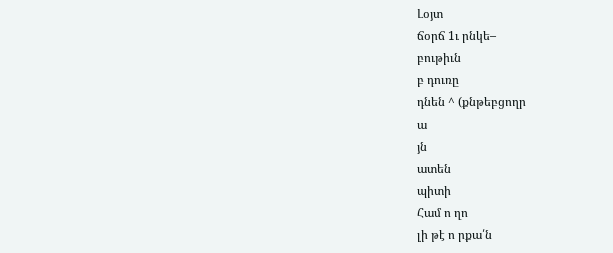Լօյտ
ճօրճ 1ւ րնկե–
բութիւն
բ դուռը
դնեն ^ (քնթեբցողր
ա
յն
ատեն
պիտի
Համ ո ղո
լի թէ ո րքա՛ն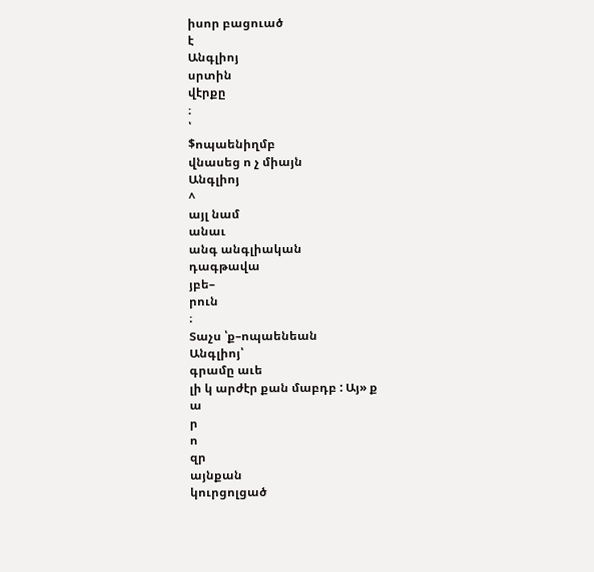իսոր բացուած
է
Անգլիոյ
սրտին
վէրքը
։
՝
$ոպաենիղմբ
վնասեց ո չ միայն
Անգլիոյ
^
այլ նամ
անաւ
անգ անգլիական
դագթավա
յբե–
րուն
։
Տաչս ՝ք–ոպաենեան
Անգլիոյ՝
գրամը աւե
լի կ արժէր քան մաբդբ : Այ» ք
ա
ր
ո
զր
այնքան
կուրցոլցած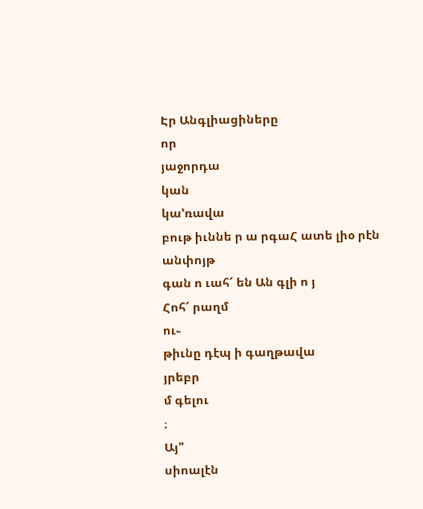Էր Անգլիացիները
որ
յաջորդա
կան
կա՚ռավա
բութ իւննե ր ա րգաՀ ատե լիօ րէն
անփոյթ
գան ո ւահ՜ են Ան գլի ո յ
Հոհ՜ րաղմ
ու֊
թիւնը դէպ ի գաղթավա
յրեբր
մ գելու
։
Այ"
սիոալէն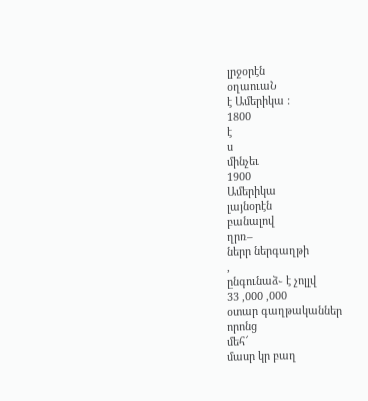լրջօրէն
օղաուաՆ
է Ամերիկա :
1800
է
ս
մինչեւ
1900
Ամերիկա
լայնօրէն
բանալով
ղրռ–
ներր ներգաղթի
,
ընգունաձ֊ է չոլլվ
33 ,000 ,000
օտար գաղթականներ
որոնց
մեհ՜
մասր կր բաղ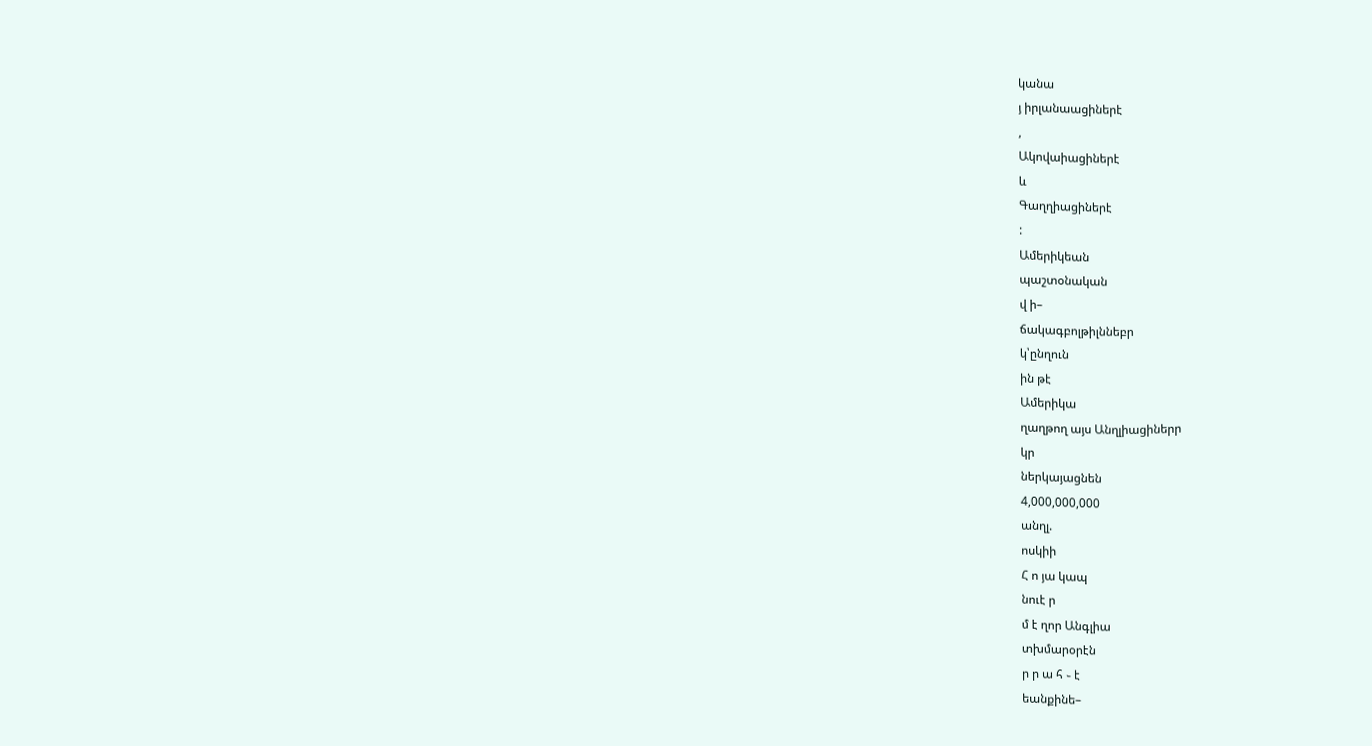կանա
յ իրլանաացիներէ
,
Ակովաիացիներէ
և
Գաղղիացիներէ
:
Ամերիկեան
պաշտօնական
վ ի–
ճակագբոլթիլննեբր
կ՝ընղուն
ին թէ
Ամերիկա
ղաղթող այս Անղլիացիներր
կր
ներկայացնեն
4,000,000,000
անղլ.
ոսկիի
Հ ո յա կապ
նուէ ր
մ է ղոր Անգլիա
տխմարօրէն
ր ր ա հ ֊ է
եանքինե–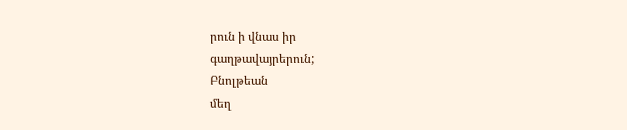րուն ի վնաս իր
գաղթավայրերուն;
Բնոլթեան
մեղ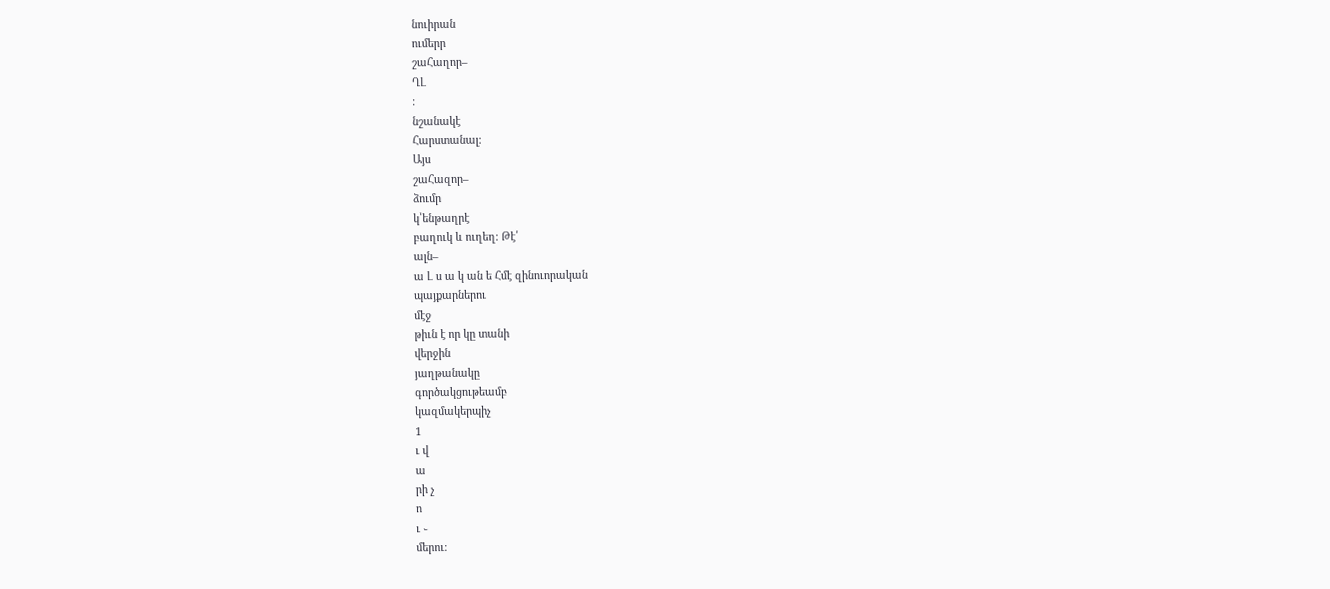նուիրան
ումերր
շաՀաղոր–
ՂԼ
։
նշանակէ
Հարստանալ։
Այս
շաՀազոր–
ձումր
կ՝ենթաղրէ
բաղուկ և ուղեղ։ Թէ՛
ալն–
ա Լ ս ա կ ան ե Հմէ զինուորական
պայքարներու
մէջ
թիւն է որ կը տանի
վերջին
յաղթանակը
գործակցութեամբ
կազմակերպիչ
1
ւ վ
ա
րի չ
ո
ւ ֊
մերու։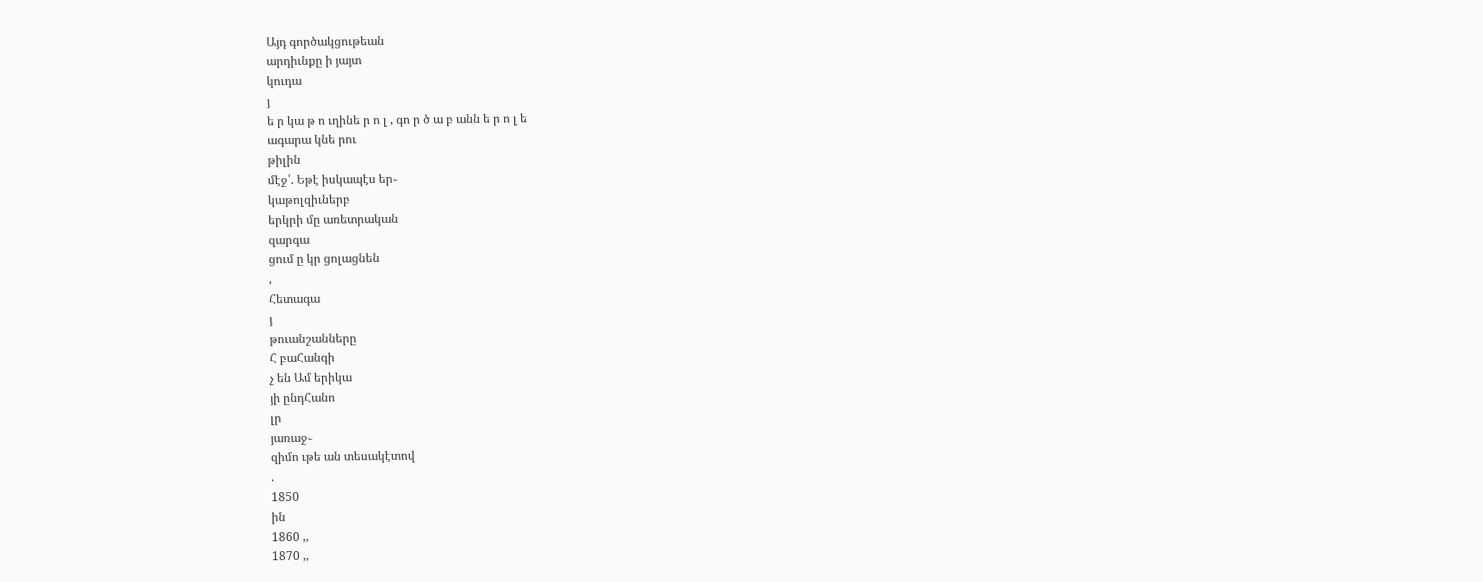Այդ գործակցութեան
արդիւնքը ի յայտ
կուդա
յ
ե ր կա թ ո ւղինե ր ո լ , գո ր ծ ա բ անն ե ր ո լ ե
ագարա կնե րու
թիլին
մէջ՛. Եթէ իսկապէս եր֊
կաթոլզիւներբ
երկրի մը առետրական
զարգա
ցում ը կր ցոլացնեն
,
Հետագա
յ
թուանշանները
Հ բաՀանգի
չ են Ամ երիկա
յի ընդՀանո
լր
յառաջ֊
զիմո ւթե ան տեսակէտով
.
1850
ին
1860 ,,
1870 ,,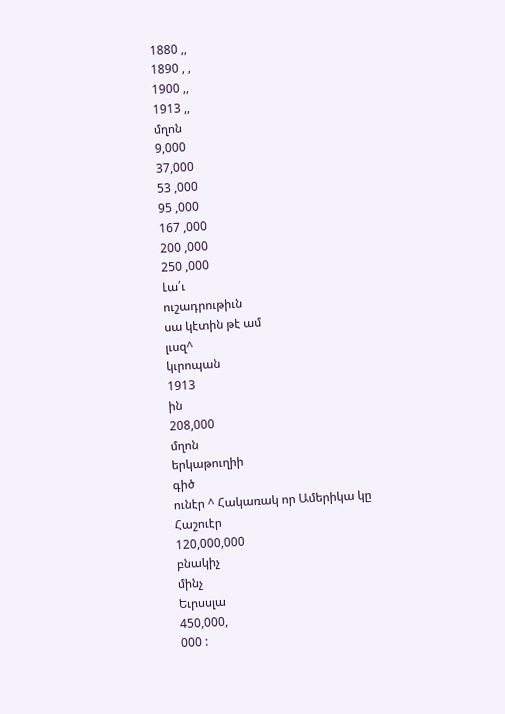1880 ,,
1890 , ,
1900 ,,
1913 ,,
մղոն
9,000
37,000
53 ,000
95 ,000
167 ,000
200 ,000
250 ,000
Լա՛ւ
ուշադրութիւն
սա կէտին թէ ամ
լւսզ^
կւրոպան
1913
ին
208,000
մղոն
երկաթուղիի
գիծ
ունէր ^ Հակառակ որ Ամերիկա կը
Հաշուէր
120,000,000
բնակիչ
մինչ
Եւրսսլա
450,000,
000 :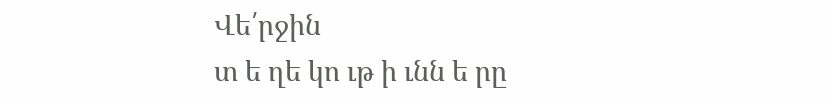Վե՛րջին
տ ե ղե կո ւթ ի ւնն ե րը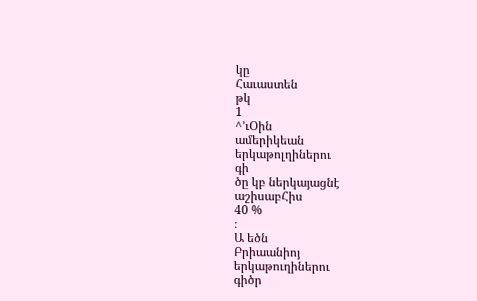կը
Հաւաստեն
թկ
1
^՚ւՕին
ամերիկեան
երկաթոլղիներու
գի
ծը կբ ներկայացնէ
աշիսաբՀիս
40 %
։
Ա եծն
Բրիաանիոյ
երկաթուղիներու
գիծր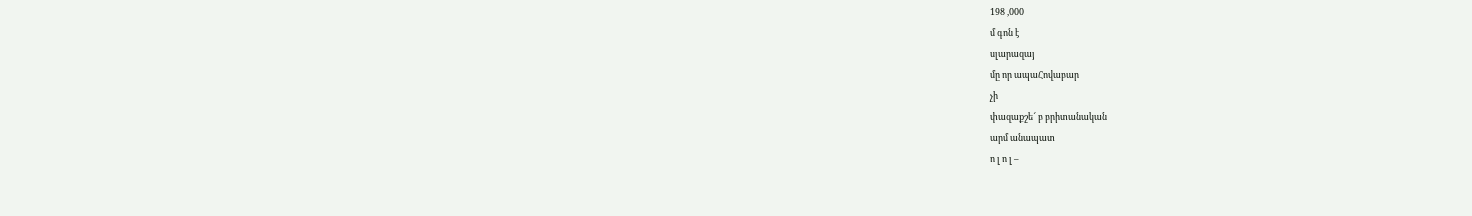198 ,000
մ գոն է
սլարազայ
մը որ ապաՀովաբար
չի
փազաքշե՜ բ բրիտանական
արմ անապատ
ո լ ո լ –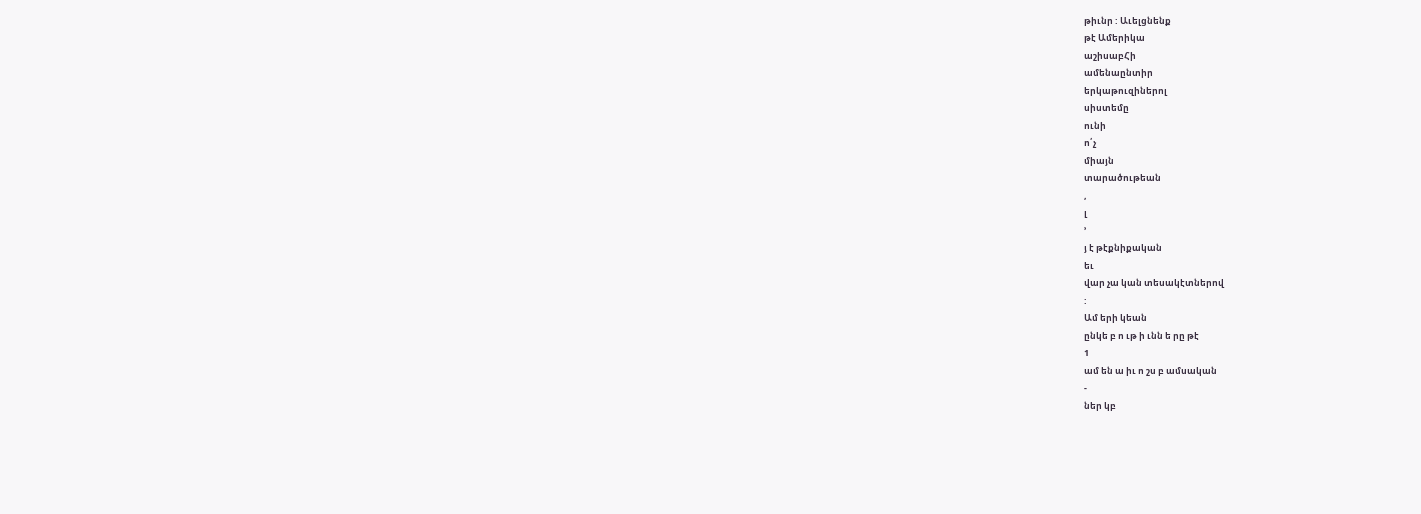թիւնր : Աւելցնենք
թէ Ամերիկա
աշիսաբՀի
ամենաընտիր
երկաթուզիներոլ
սիստեմը
ունի
ո՛չ
միայն
տարածութեան
,
լ
՚
յ է թէքնիքական
եւ
վար չա կան տեսակէտներով
:
Ամ երի կեան
ընկե բ ո ւթ ի ւնն ե րը թէ
1
ամ են ա իւ ո շս բ ամսական
-
ներ կբ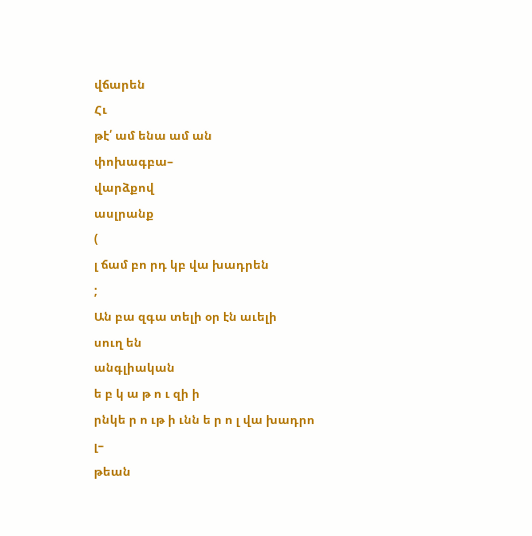վճարեն
Հւ
թէ՛ ամ ենա ամ ան
փոխագբա–
վարձքով
ասլրանք
(
լ ճամ բո րդ կբ վա խադրեն
;
Ան բա զգա տելի օր էն աւելի
սուղ են
անգլիական
ե բ կ ա թ ո ւ զի ի
րնկե ր ո ւթ ի ւնն ե ր ո լ վա խադրո
լ–
թեան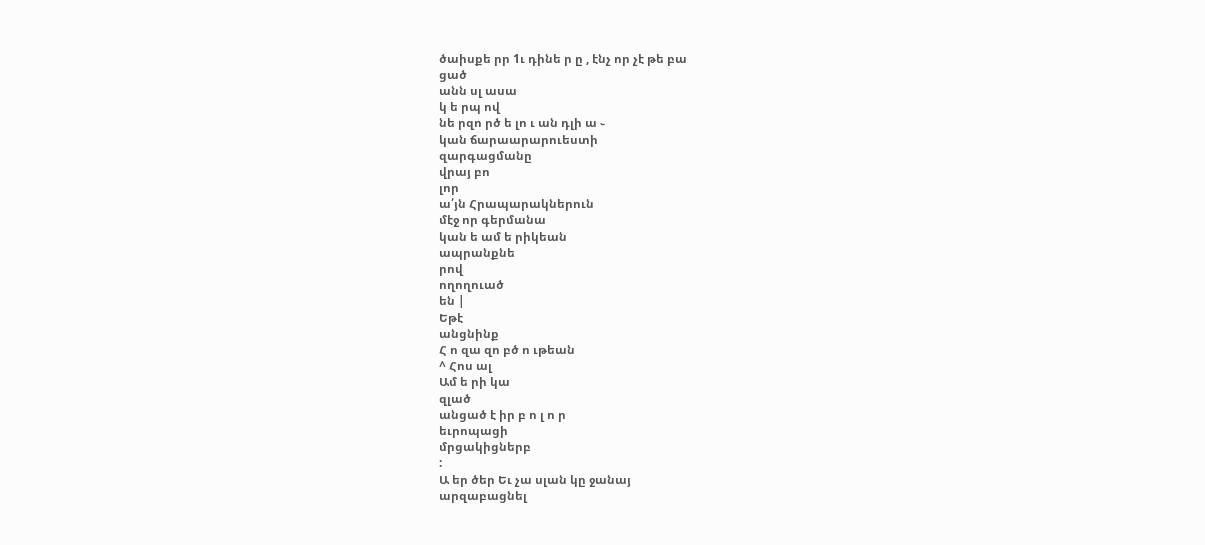ծաիսքե րր 1ւ դինե ր ը , էնչ որ չէ թե բա
ցած
անն սլ ասա
կ ե րպ ով
նե րզո րծ ե լո ւ ան դլի ա ֊
կան ճարաարարուեստի
զարգացմանը
վրայ բո
լոր
ա՛յն Հրապարակներուն
մէջ որ գերմանա
կան ե ամ ե րիկեան
ապրանքնե
րով
ողողուած
են |
Եթէ
անցնինք
Հ ո զա զո բծ ո ւթեան
^ Հոս ալ
Ամ ե րի կա
զլած
անցած է իր բ ո լ ո ր
եւրոպացի
մրցակիցներբ
:
Ա եր ծեր Եւ չա սլան կը ջանայ
արզաբացնել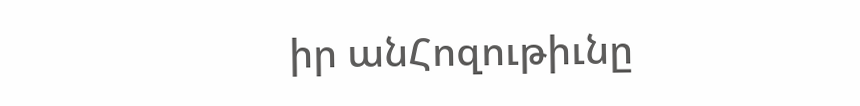իր անՀոզութիւնը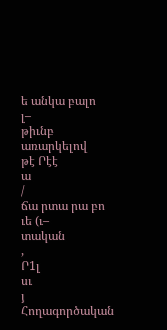ե անկա բալո
լ–
թիւնբ
առարկելով
թէ Րէէ
ա
/
ճա րտա րա բո ւե (ւ–
տական
,
Ր1լ
սւ
յ
Հողագործական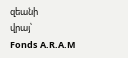զեանի
վրայ՝
Fonds A.R.A.M